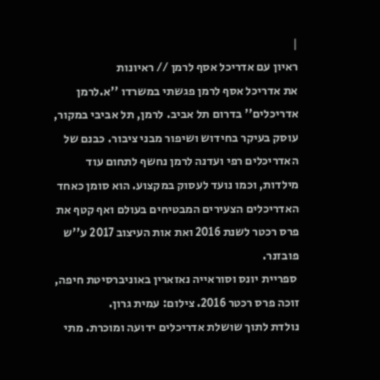|
ראיון עם אדריכל אסף לרמן // ראיונות
את אדריכל אסף לרמן פגשתי במשרדו ''א.לרמן אדריכלים'' בדרום תל אביב. לרמן, תל אביבי במקור, עוסק בעיקר בחידוש ושיפור מבני ציבור. כבנם של האדריכלים רפי ועדנה לרמן נחשף לתחום עוד מילדות, וכמו נועד לעסוק במקצוע. הוא סומן כאחד האדריכלים הצעירים המבטיחים בעולם ואף קטף את פרס רכטר לשנת 2016 ואת אות העיצוב 2017 ע''ש פובזנר.
 ספריית יונס וסוראייה נאזארין באוניברסיטת חיפה, זוכה פרס רכטר 2016. צילום: עמית גרון.
נולדת לתוך שושלת אדריכלים ידועה ומוכרת. מתי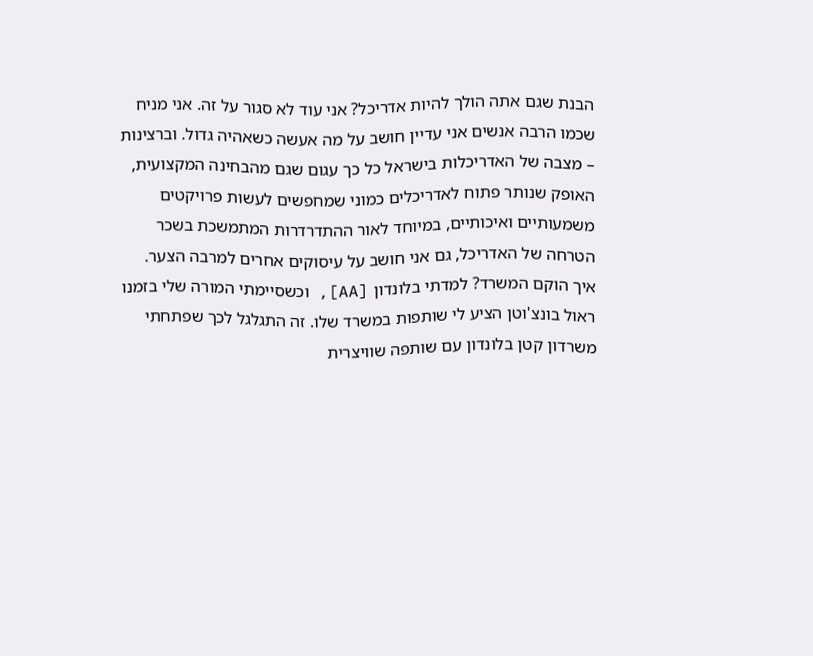הבנת שגם אתה הולך להיות אדריכל? אני עוד לא סגור על זה. אני מניח שכמו הרבה אנשים אני עדיין חושב על מה אעשה כשאהיה גדול. וברצינות – מצבה של האדריכלות בישראל כל כך עגום שגם מהבחינה המקצועית, האופק שנותר פתוח לאדריכלים כמוני שמחפשים לעשות פרויקטים משמעותיים ואיכותיים, במיוחד לאור ההתדרדרות המתמשכת בשכר הטרחה של האדריכל, גם אני חושב על עיסוקים אחרים למרבה הצער.
איך הוקם המשרד? למדתי בלונדון [AA], וכשסיימתי המורה שלי בזמנו ראול בונצ'וטן הציע לי שותפות במשרד שלו. זה התגלגל לכך שפתחתי משרדון קטן בלונדון עם שותפה שוויצרית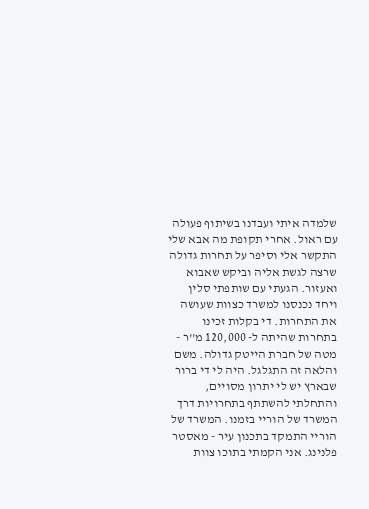שלמדה איתי ועבדנו בשיתוף פעולה עם ראול. אחרי תקופת מה אבא שלי התקשר אלי וסיפר על תחרות גדולה שרצה לגשת אליה וביקש שאבוא ואעזור. הגעתי עם שותפתי סלין ויחד נכנסנו למשרד כצוות שעושה את התחרות. די בקלות זכינו בתחרות שהיתה ל- 120,000 מ''ר - מטה של חברת הייטק גדולה. משם והלאה זה התגלגל. היה לי די ברור שבארץ יש לי יתרון מסויים, והתחלתי להשתתף בתחרויות דרך המשרד של הוריי בזמנו. המשרד של הוריי התמקד בתכנון עיר - מאסטר פלנינג. אני הקמתי בתוכו צוות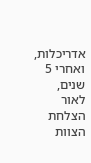אדריכלות, ואחרי 5 שנים, לאור הצלחת הצוות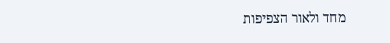מחד ולאור הצפיפות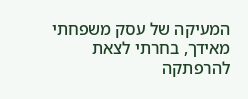המעיקה של עסק משפחתי מאידך, בחרתי לצאת להרפתקה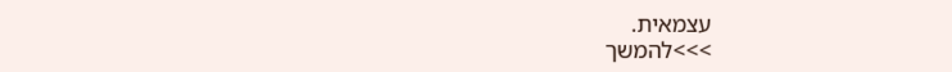עצמאית.
>>>להמשך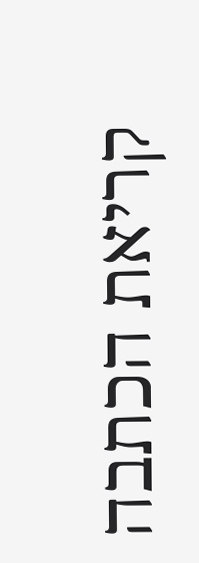קריאת הכתבה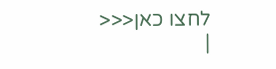לחצו כאן<<<
|